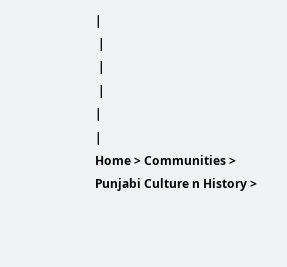|
 |
 |
 |
|
|
Home > Communities > Punjabi Culture n History >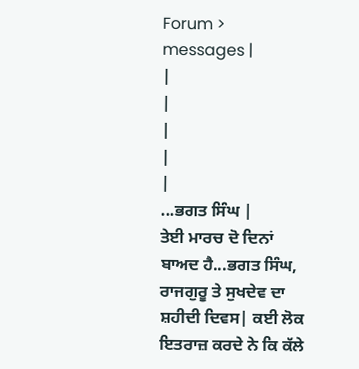Forum > messages |
|
|
|
|
|
...ਭਗਤ ਸਿੰਘ |
ਤੇਈ ਮਾਰਚ ਦੋ ਦਿਨਾਂ ਬਾਅਦ ਹੈ...ਭਗਤ ਸਿੰਘ, ਰਾਜਗੁਰੂ ਤੇ ਸੁਖਦੇਵ ਦਾ ਸ਼ਹੀਦੀ ਦਿਵਸ| ਕਈ ਲੋਕ ਇਤਰਾਜ਼ ਕਰਦੇ ਨੇ ਕਿ ਕੱਲੇ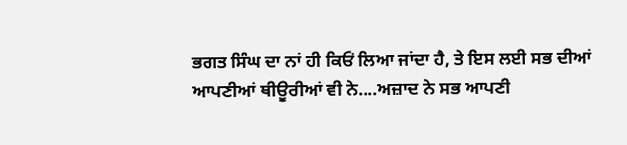ਭਗਤ ਸਿੰਘ ਦਾ ਨਾਂ ਹੀ ਕਿਓਂ ਲਿਆ ਜਾਂਦਾ ਹੈ, ਤੇ ਇਸ ਲਈ ਸਭ ਦੀਆਂ ਆਪਣੀਆਂ ਥੀਊਰੀਆਂ ਵੀ ਨੇ....ਅਜ਼ਾਦ ਨੇ ਸਭ ਆਪਣੀ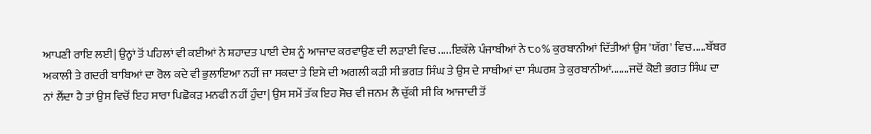ਆਪਣੀ ਰਾਇ ਲਈ| ਉਨ੍ਹਾਂ ਤੋਂ ਪਹਿਲਾਂ ਵੀ ਕਈਆਂ ਨੇ ਸ਼ਹਾਦਤ ਪਾਈ ਦੇਸ਼ ਨੂੰ ਆਜਾਦ ਕਰਵਾਉਣ ਦੀ ਲੜਾਈ ਵਿਚ .....ਇਕੱਲੇ ਪੰਜਾਬੀਆਂ ਨੇ ੮੦% ਕੁਰਬਾਨੀਆਂ ਦਿੱਤੀਆਂ ਉਸ 'ਯੱਗ' ਵਿਚ.....ਬੱਬਰ ਅਕਾਲੀ ਤੇ ਗਦਰੀ ਬਾਬਿਆਂ ਦਾ ਰੋਲ ਕਦੇ ਵੀ ਭੁਲਾਇਆ ਨਹੀਂ ਜਾ ਸਕਦਾ ਤੇ ਇਸੇ ਦੀ ਅਗਲੀ ਕੜੀ ਸੀ ਭਗਤ ਸਿੰਘ ਤੇ ਉਸ ਦੇ ਸਾਥੀਆਂ ਦਾ ਸੰਘਰਸ਼ ਤੇ ਕੁਰਬਾਨੀਆਂ.......ਜਦੋਂ ਕੋਈ ਭਗਤ ਸਿੰਘ ਦਾ ਨਾਂ ਲੈਂਦਾ ਹੈ ਤਾਂ ਉਸ ਵਿਚੋਂ ਇਹ ਸਾਰਾ ਪਿਛੋਕੜ ਮਨਫੀ ਨਹੀਂ ਹੁੰਦਾ| ਉਸ ਸਮੇਂ ਤੱਕ ਇਹ ਸੋਚ ਵੀ ਜਨਮ ਲੈ ਚੁੱਕੀ ਸੀ ਕਿ ਆਜਾਦੀ ਤੋਂ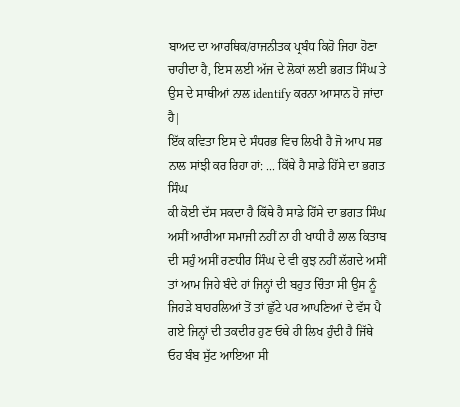ਬਾਅਦ ਦਾ ਆਰਥਿਕ/ਰਾਜਨੀਤਕ ਪ੍ਰਬੰਧ ਕਿਹੋ ਜਿਹਾ ਹੋਣਾ ਚਾਹੀਦਾ ਹੈ, ਇਸ ਲਈ ਅੱਜ ਦੇ ਲੋਕਾਂ ਲਈ ਭਗਤ ਸਿੰਘ ਤੇ ਉਸ ਦੇ ਸਾਥੀਆਂ ਨਾਲ identify ਕਰਨਾ ਆਸਾਨ ਹੋ ਜਾਂਦਾ ਹੈ|
ਇੱਕ ਕਵਿਤਾ ਇਸ ਦੇ ਸੰਧਰਭ ਵਿਚ ਲਿਖੀ ਹੈ ਜੋ ਆਪ ਸਭ ਨਾਲ ਸਾਂਝੀ ਕਰ ਰਿਹਾ ਹਾਂ: ... ਕਿੱਥੇ ਹੈ ਸਾਡੇ ਹਿੱਸੇ ਦਾ ਭਗਤ ਸਿੰਘ
ਕੀ ਕੋਈ ਦੱਸ ਸਕਦਾ ਹੈ ਕਿੱਥੇ ਹੈ ਸਾਡੇ ਹਿੱਸੇ ਦਾ ਭਗਤ ਸਿੰਘ ਅਸੀਂ ਆਰੀਆ ਸਮਾਜੀ ਨਹੀਂ ਨਾ ਹੀ ਖਾਧੀ ਹੈ ਲਾਲ ਕਿਤਾਬ ਦੀ ਸਹੁੰ ਅਸੀਂ ਰਣਧੀਰ ਸਿੰਘ ਦੇ ਵੀ ਕੁਝ ਨਹੀਂ ਲੱਗਦੇ ਅਸੀਂ ਤਾਂ ਆਮ ਜਿਹੇ ਬੰਦੇ ਹਾਂ ਜਿਨ੍ਹਾਂ ਦੀ ਬਹੁਤ ਚਿੰਤਾ ਸੀ ਉਸ ਨੂੰ ਜਿਹੜੇ ਬਾਹਰਲਿਆਂ ਤੋਂ ਤਾਂ ਛੁੱਟੇ ਪਰ ਆਪਣਿਆਂ ਦੇ ਵੱਸ ਪੈ ਗਏ ਜਿਨ੍ਹਾਂ ਦੀ ਤਕਦੀਰ ਹੁਣ ਓਥੇ ਹੀ ਲਿਖ ਹੁੰਦੀ ਹੈ ਜਿੱਥੇ ਓਹ ਬੰਬ ਸੁੱਟ ਆਇਆ ਸੀ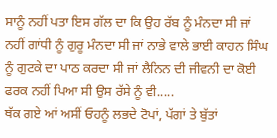ਸਾਨੂੰ ਨਹੀਂ ਪਤਾ ਇਸ ਗੱਲ ਦਾ ਕਿ ਉਹ ਰੱਬ ਨੂੰ ਮੰਨਦਾ ਸੀ ਜਾਂ ਨਹੀਂ ਗਾਂਧੀ ਨੂੰ ਗੁਰੂ ਮੰਨਦਾ ਸੀ ਜਾਂ ਨਾਭੇ ਵਾਲੇ ਭਾਈ ਕਾਹਨ ਸਿੰਘ ਨੂੰ ਗੁਟਕੇ ਦਾ ਪਾਠ ਕਰਦਾ ਸੀ ਜਾਂ ਲੈਨਿਨ ਦੀ ਜੀਵਨੀ ਦਾ ਕੋਈ ਫਰਕ ਨਹੀਂ ਪਿਆ ਸੀ ਉਸ ਰੱਸੇ ਨੂੰ ਵੀ.....
ਥੱਕ ਗਏ ਆਂ ਅਸੀਂ ਓਹਨੂੰ ਲਭਦੇ ਟੋਪਾਂ, ਪੱਗਾਂ ਤੇ ਬੁੱਤਾਂ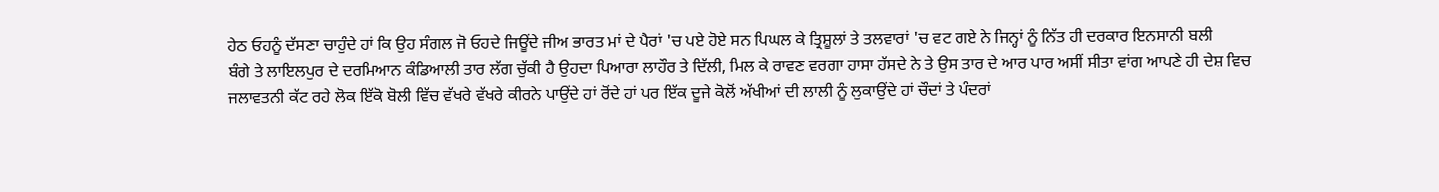ਹੇਠ ਓਹਨੂੰ ਦੱਸਣਾ ਚਾਹੁੰਦੇ ਹਾਂ ਕਿ ਉਹ ਸੰਗਲ ਜੋ ਓਹਦੇ ਜਿਊਂਦੇ ਜੀਅ ਭਾਰਤ ਮਾਂ ਦੇ ਪੈਰਾਂ 'ਚ ਪਏ ਹੋਏ ਸਨ ਪਿਘਲ ਕੇ ਤ੍ਰਿਸ਼ੂਲਾਂ ਤੇ ਤਲਵਾਰਾਂ 'ਚ ਵਟ ਗਏ ਨੇ ਜਿਨ੍ਹਾਂ ਨੂੰ ਨਿੱਤ ਹੀ ਦਰਕਾਰ ਇਨਸਾਨੀ ਬਲੀ
ਬੰਗੇ ਤੇ ਲਾਇਲਪੁਰ ਦੇ ਦਰਮਿਆਨ ਕੰਡਿਆਲੀ ਤਾਰ ਲੱਗ ਚੁੱਕੀ ਹੈ ਉਹਦਾ ਪਿਆਰਾ ਲਾਹੌਰ ਤੇ ਦਿੱਲੀ, ਮਿਲ ਕੇ ਰਾਵਣ ਵਰਗਾ ਹਾਸਾ ਹੱਸਦੇ ਨੇ ਤੇ ਉਸ ਤਾਰ ਦੇ ਆਰ ਪਾਰ ਅਸੀਂ ਸੀਤਾ ਵਾਂਗ ਆਪਣੇ ਹੀ ਦੇਸ਼ ਵਿਚ ਜਲਾਵਤਨੀ ਕੱਟ ਰਹੇ ਲੋਕ ਇੱਕੋ ਬੋਲੀ ਵਿੱਚ ਵੱਖਰੇ ਵੱਖਰੇ ਕੀਰਨੇ ਪਾਉਂਦੇ ਹਾਂ ਰੋਂਦੇ ਹਾਂ ਪਰ ਇੱਕ ਦੂਜੇ ਕੋਲੋਂ ਅੱਖੀਆਂ ਦੀ ਲਾਲੀ ਨੂੰ ਲੁਕਾਉਂਦੇ ਹਾਂ ਚੌਦਾਂ ਤੇ ਪੰਦਰਾਂ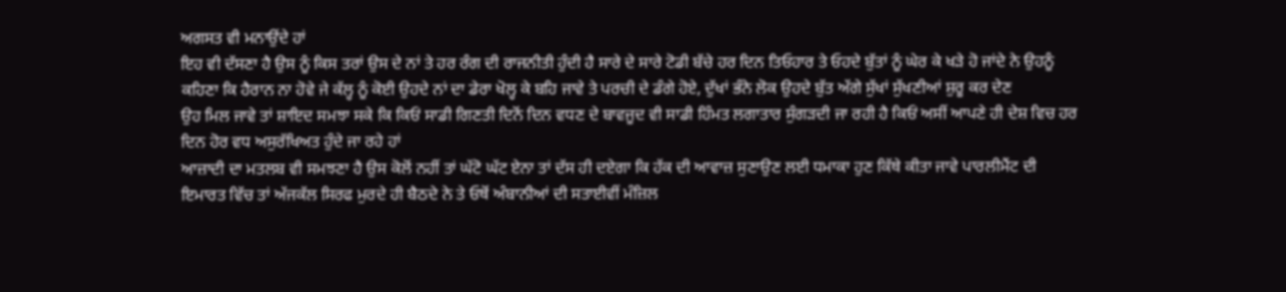ਅਗਸਤ ਵੀ ਮਨਾਉਂਦੇ ਹਾਂ
ਇਹ ਵੀ ਦੱਸਣਾ ਹੈ ਉਸ ਨੂੰ ਕਿਸ ਤਰਾਂ ਉਸ ਦੇ ਨਾਂ ਤੇ ਹਰ ਰੰਗ ਦੀ ਰਾਜਨੀਤੀ ਹੁੰਦੀ ਹੈ ਸਾਰੇ ਦੇ ਸਾਰੇ ਟੋਡੀ ਬੱਚੇ ਹਰ ਦਿਨ ਤਿਓਹਾਰ ਤੇ ਓਹਦੇ ਬੁੱਤਾਂ ਨੂੰ ਘੇਰ ਕੇ ਖੜੇ ਹੋ ਜਾਂਦੇ ਨੇ ਉਹਨੂੰ ਕਹਿਣਾ ਕਿ ਹੈਰਾਨ ਨਾ ਹੋਵੇ ਜੇ ਕੱਲ੍ਹ ਨੂੰ ਕੋਈ ਉਹਦੇ ਨਾਂ ਦਾ ਡੇਰਾ ਖੋਲ੍ਹ ਕੇ ਬਹਿ ਜਾਵੇ ਤੇ ਪਰਚੀ ਦੇ ਡੰਗੇ ਹੋਏ, ਦੁੱਖਾਂ ਭੰਨੇ ਲੋਕ ਉਹਦੇ ਬੁੱਤ ਅੱਗੇ ਸੁੱਖਾਂ ਸੁੱਖਣੀਆਂ ਸ਼ੁਰੂ ਕਰ ਦੇਣ
ਉਹ ਮਿਲ ਜਾਵੇ ਤਾਂ ਸ਼ਾਇਦ ਸਮਝਾ ਸਕੇ ਕਿ ਕਿਓਂ ਸਾਡੀ ਗਿਣਤੀ ਦਿਨੋਂ ਦਿਨ ਵਧਣ ਦੇ ਬਾਵਜੂਦ ਵੀ ਸਾਡੀ ਹਿੰਮਤ ਲਗਾਤਾਰ ਸੁੰਗੜਦੀ ਜਾ ਰਹੀ ਹੈ ਕਿਓਂ ਅਸੀਂ ਆਪਣੇ ਹੀ ਦੇਸ਼ ਵਿਚ ਹਰ ਦਿਨ ਹੋਰ ਵਧ ਅਸੁਰੱਖਿਅਤ ਹੁੰਦੇ ਜਾ ਰਹੇ ਹਾਂ
ਆਜ਼ਾਦੀ ਦਾ ਮਤਲਬ ਵੀ ਸਮਝਣਾ ਹੈ ਉਸ ਕੋਲੋਂ ਨਹੀਂ ਤਾਂ ਘੱਟੋ ਘੱਟ ਏਨਾ ਤਾਂ ਦੱਸ ਹੀ ਦਏਗਾ ਕਿ ਹੱਕ ਦੀ ਆਵਾਜ਼ ਸੁਣਾਉਣ ਲਈ ਧਮਾਕਾ ਹੁਣ ਕਿੱਥੇ ਕੀਤਾ ਜਾਵੇ ਪਾਰਲੀਮੈਂਟ ਦੀ ਇਮਾਰਤ ਵਿੱਚ ਤਾਂ ਅੱਜਕੱਲ ਸਿਰਫ ਮੁਰਦੇ ਹੀ ਬੈਠਦੇ ਨੇ ਤੇ ਓਥੋਂ ਅੰਬਾਨੀਆਂ ਦੀ ਸਤਾਈਵੀਂ ਮੰਜ਼ਿਲ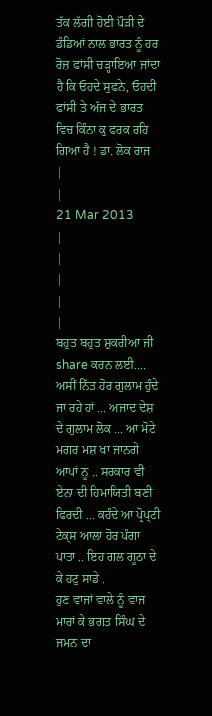ਤੱਕ ਲੱਗੀ ਹੋਈ ਪੌੜੀ ਦੇ ਡੰਡਿਆਂ ਨਾਲ ਭਾਰਤ ਨੂੰ ਹਰ ਰੋਜ਼ ਫਾਂਸੀ ਚੜ੍ਹਾਇਆ ਜਾਂਦਾ ਹੈ ਕਿ ਓਹਦੇ ਸੁਫਨੇ, ਓਹਦੀ ਫਾਂਸੀ ਤੇ ਅੱਜ ਦੇ ਭਾਰਤ ਵਿਚ ਕਿੰਨਾ ਕੁ ਫਰਕ ਰਹਿ ਗਿਆ ਹੈ ! ਡਾ. ਲੋਕ ਰਾਜ
|
|
21 Mar 2013
|
|
|
|
|
ਬਹੁਤ ਬਹੁਤ ਸ਼ੁਕਰੀਆ ਜੀ share ਕਰਨ ਲਈ....
ਅਸੀਂ ਨਿੱਤ ਹੋਰ ਗੁਲਾਮ ਹੁੰਦੇ ਜਾ ਰਹੇ ਹਾਂ ... ਅਜਾਦ ਦੇਸ਼ ਦੇ ਗੁਲਾਮ ਲੋਕ ... ਆ ਮੋਟੇ ਮਗਰ ਮਸ਼ ਖਾ ਜਾਨਗੇ ਆਪਾਂ ਨੂ .. ਸਰਕਾਰ ਵੀ ਏਨਾ ਦੀ ਹਿਮਾਯਿਤੀ ਬਣੀ ਫਿਰਦੀ ... ਕਹੰਦੇ ਆ ਪ੍ਰੋਪ੍ਟੀ ਟੇਕ੍ਸ ਆਲਾ ਹੋਰ ਪੰਗਾ ਪਾਤਾ .. ਇਹ ਗਲ ਗੂਠਾ ਦੇ ਕੇ ਹਟੁ ਸਾਡੇ .
ਹੁਣ ਵਾਜਾਂ ਵਾਲੇ ਨੂੰ ਵਾਜ ਮਾਰਾਂ ਕੇ ਭਗਤ ਸਿੰਘ ਦੇ ਜਮਨ ਦਾ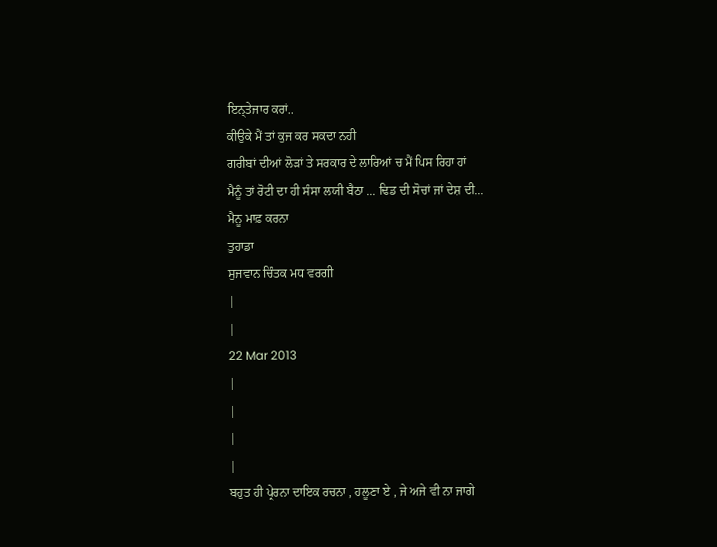ਇਨ੍ਤੇਜਾਰ ਕਰਾਂ..
ਕੀਉਕੇ ਮੈਂ ਤਾਂ ਕੁਜ ਕਰ ਸਕਦਾ ਨਹੀ
ਗਰੀਬਾਂ ਦੀਆਂ ਲੋੜਾਂ ਤੇ ਸਰਕਾਰ ਦੇ ਲਾਰਿਆਂ ਚ ਮੈਂ ਪਿਸ ਰਿਹਾ ਹਾਂ
ਮੈਨੂੰ ਤਾਂ ਰੋਟੀ ਦਾ ਹੀ ਸੰਸਾ ਲਯੀ ਬੈਠਾ ... ਢਿਡ ਦੀ ਸੋਚਾਂ ਜਾਂ ਦੇਸ਼ ਦੀ...
ਮੈਨੂ ਮਾਫ਼ ਕਰਨਾ
ਤੁਹਾਡਾ
ਸੁਜਵਾਨ ਚਿੰਤਕ ਮਧ ਵਰਗੀ
|
|
22 Mar 2013
|
|
|
|
ਬਹੁਤ ਹੀ ਪ੍ਰੇਰਨਾ ਦਾਇਕ ਰਚਨਾ , ਹਲੂਣਾ ਏ , ਜੇ ਅਜੇ ਵੀ ਨਾ ਜਾਗੇ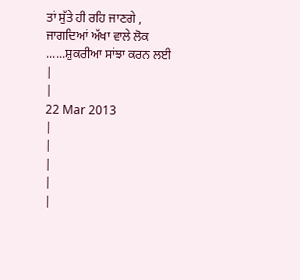ਤਾਂ ਸੁੱਤੇ ਹੀ ਰਹਿ ਜਾਣਗੇ , ਜਾਗਦਿਆਂ ਅੱਖਾ ਵਾਲੇ ਲੋਕ ......ਸ਼ੁਕਰੀਆ ਸਾਂਝਾ ਕਰਨ ਲਈ
|
|
22 Mar 2013
|
|
|
|
|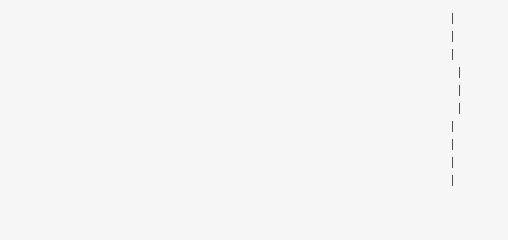|
|
|
 |
 |
 |
|
|
|
|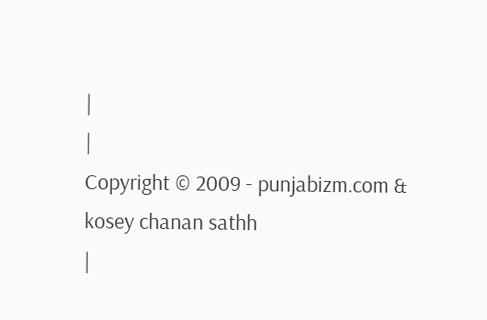|
|
Copyright © 2009 - punjabizm.com & kosey chanan sathh
|